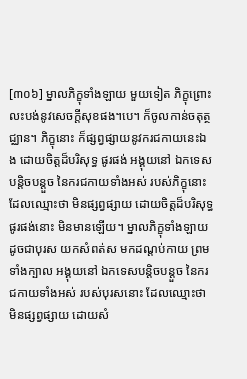[៣០៦] ម្នាលភិក្ខុទាំងឡាយ មួយទៀត ភិក្ខុព្រោះលះបង់នូវសេចក្តីសុខផង។បេ។ ក៏ចូលកាន់ចតុត្ថជ្ឈាន។ ភិក្ខុនោះ ក៏ផ្សព្វផ្សាយនូវករជកាយនេះឯង ដោយចិត្តដ៏បរិសុទ្ធ ផូរផង់ អង្គុយនៅ ឯកទេសបន្តិចបន្តួច នៃករជកាយទាំងអស់ របស់ភិក្ខុនោះ ដែលឈ្មោះថា មិនផ្សព្វផ្សាយ ដោយចិត្តដ៏បរិសុទ្ធ ផូរផង់នោះ មិនមានឡើយ។ ម្នាលភិក្ខុទាំងឡាយ ដូចជាបុរស យកសំពត់ស មកដណ្តប់កាយ ព្រមទាំងក្បាល អង្គុយនៅ ឯកទេសបន្តិចបន្តួច នៃករជកាយទាំងអស់ របស់បុរសនោះ ដែលឈ្មោះថា មិនផ្សព្វផ្សាយ ដោយសំ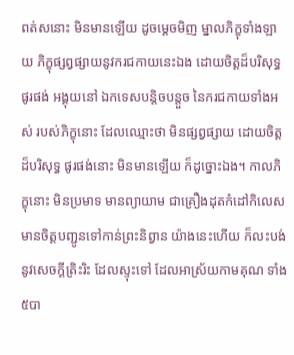ពត់សនោះ មិនមានឡើយ ដូចម្តេចមិញ ម្នាលភិក្ខុទាំងឡាយ ភិក្ខុផ្សព្វផ្សាយនូវករជកាយនេះឯង ដោយចិត្តដ៏បរិសុទ្ធ ផូរផង់ អង្គុយនៅ ឯកទេសបន្តិចបន្តួច នៃករជកាយទាំងអស់ របស់ភិក្ខុនោះ ដែលឈ្មោះថា មិនផ្សព្វផ្សាយ ដោយចិត្តដ៏បរិសុទ្ធ ផូរផង់នោះ មិនមានឡើយ ក៏ដូច្នោះឯង។ កាលភិក្ខុនោះ មិនប្រមាទ មានព្យាយាម ជាគ្រឿងដុតកំដៅកិលេស មានចិត្តបញ្ជូនទៅកាន់ព្រះនិព្វាន យ៉ាងនេះហើយ ក៏លះបង់ នូវសេចក្តីត្រិះរិះ ដែលស្ទុះទៅ ដែលអាស្រ័យកាមគុណ ទាំង៥បា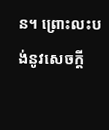ន។ ព្រោះលះបង់នូវសេចក្តី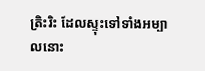ត្រិះរិះ ដែលស្ទុះទៅទាំងអម្បាលនោះ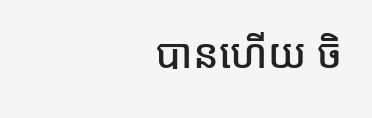បានហើយ ចិ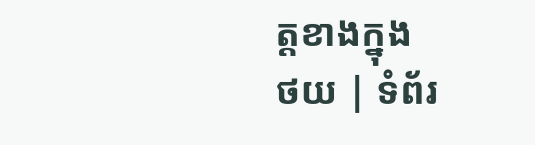ត្តខាងក្នុង
ថយ | ទំព័រ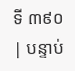ទី ៣៩០ | បន្ទាប់